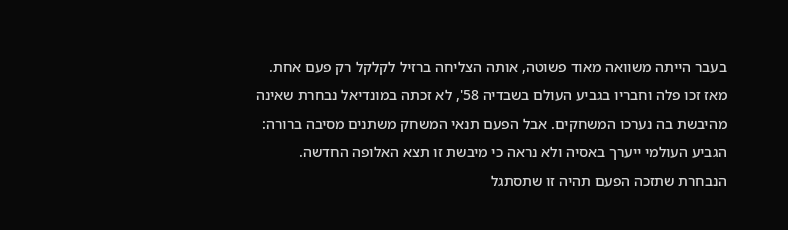בעבר הייתה משוואה מאוד פשוטה, אותה הצליחה ברזיל לקלקל רק פעם אחת. מאז זכו פלה וחבריו בגביע העולם בשבדיה 58', לא זכתה במונדיאל נבחרת שאינה מהיבשת בה נערכו המשחקים. אבל הפעם תנאי המשחק משתנים מסיבה ברורה: הגביע העולמי ייערך באסיה ולא נראה כי מיבשת זו תצא האלופה החדשה.
הנבחרת שתזכה הפעם תהיה זו שתסתגל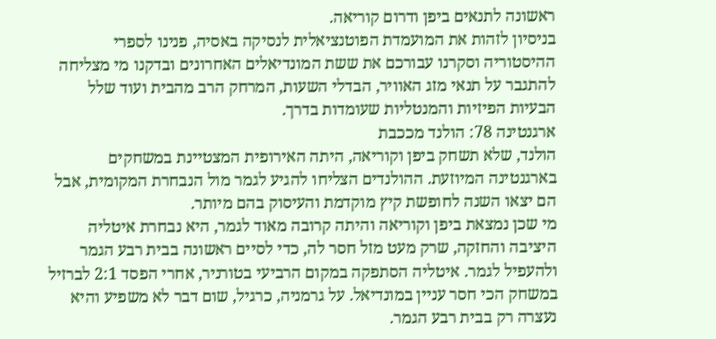ראשונה לתנאים ביפן ודרום קוריאה.
בניסיון לזהות את המועמדת הפוטנציאלית לנסיקה באסיה, פנינו לספרי ההיסטוריה וסקרנו עבורכם את ששת המונדיאלים האחרונים ובדקנו מי מצליחה להתגבר על תנאי מזג האוויר, הבדלי השעות, המרחק הרב מהבית ועוד שלל הבעיות הפיזיות והמנטליות שעומדות בדרך.
ארגנטינה 78: הולנד מככבת
הולנד, שלא תשחק ביפן וקוריאה, היתה האירופית המצטיינת במשחקים בארגנטינה המיוזעת. ההולנדים הצליחו להגיע לגמר מול הנבחרת המקומית, אבל הם יצאו השנה לחופשת קיץ מוקדמת והעיסוק בהם מיותר.
מי שכן נמצאת ביפן וקוריאה והיתה קרובה מאוד לגמר, היא נבחרת איטליה היציבה והחזקה, שרק מעט מזל חסר לה, כדי לסיים ראשונה בבית רבע הגמר ולהעפיל לגמר. איטליה הסתפקה במקום הרביעי בטורניר, אחרי הפסד 2:1 לברזיל במשחק הכי חסר עניין במונדיאל. על גרמניה, כרגיל, שום דבר לא משפיע והיא נעצרה רק בבית רבע הגמר.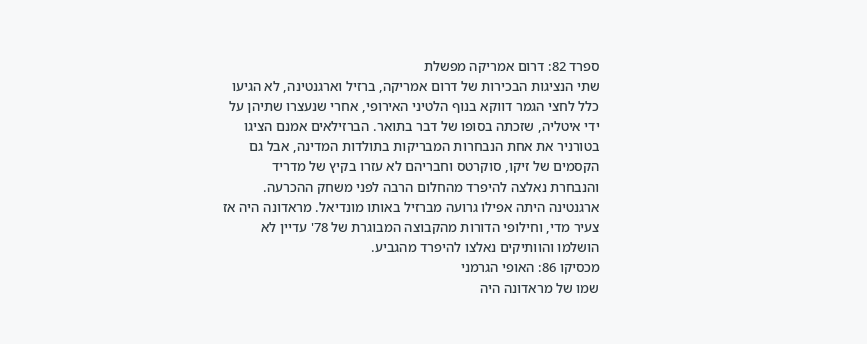ספרד 82: דרום אמריקה מפשלת
שתי הנציגות הבכירות של דרום אמריקה, ברזיל וארגנטינה, לא הגיעו כלל לחצי הגמר דווקא בנוף הלטיני האירופי, אחרי שנעצרו שתיהן על ידי איטליה, שזכתה בסופו של דבר בתואר. הברזילאים אמנם הציגו בטורניר את אחת הנבחרות המבריקות בתולדות המדינה, אבל גם הקסמים של זיקו, סוקרטס וחבריהם לא עזרו בקיץ של מדריד והנבחרת נאלצה להיפרד מהחלום הרבה לפני משחק ההכרעה.
ארגנטינה היתה אפילו גרועה מברזיל באותו מונדיאל. מראדונה היה אז צעיר מדי, וחילופי הדורות מהקבוצה המבוגרת של 78' עדיין לא הושלמו והוותיקים נאלצו להיפרד מהגביע.
מכסיקו 86: האופי הגרמני
שמו של מראדונה היה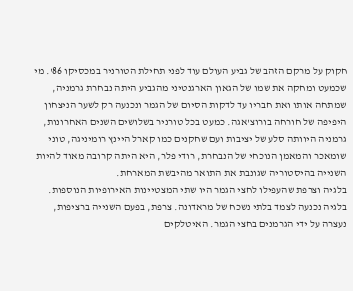חקוק על מרקם הזהב של גביע העולם עוד לפני תחילת הטורניר במכסיקו 86'. מי שכמעט ומחקה את שמו של הגאון הארגנטיני מהגביע היתה נבחרת גרמניה, שמתחה אותו ואת חבריו עד לדקות הסיום של הגמר ונכנעה רק לשער הניצחון היפיפה של חורחה בורוצ'אגה. כמעט בכל טורניר בשלושים השנים האחרונות, גרמניה היוותה סלע של יציבות ועם שחקנים כמו קארל היינץ רומיניגה, טוני שומאכר והמאמן הנוכחי של הנבחרת, רודי פלר, היא היתה קרובה מאוד להיות השנייה בהיסטוריה שגונבת את התואר מהיבשת המארחת.
בלגיה וצרפת שהעפילו לחצי הגמר היו שתי המצטיינות האירופיות הנוספות. בלגיה נכנעה לצמד בלתי נשכח של מראדונה. צרפת, בפעם השנייה ברציפות, נעצרה על ידי הגרמנים בחצי הגמר. האיטלקים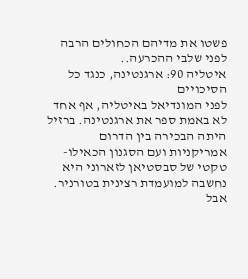פשטו את מדיהם הכחולים הרבה לפני שלבי ההכרעה..
איטליה 90: ארגנטינה, כנגד כל הסיכויים
לפני המונדיאל באיטליה, אף אחד לא באמת ספר את ארגנטינה. ברזיל היתה הבכירה בין הדרום אמריקניות ועם הסגנון הכאילו-טקטי של סבסטיאן לזארוני היא נחשבה למועמדת רצינית בטורניר. אבל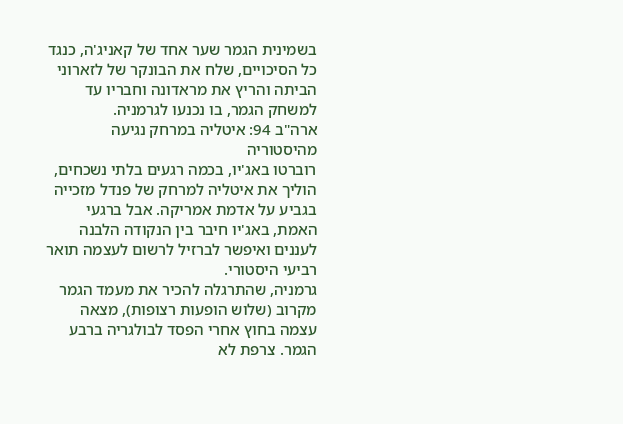בשמינית הגמר שער אחד של קאניג'ה, כנגד כל הסיכויים, שלח את הבונקר של לזארוני הביתה והריץ את מראדונה וחבריו עד למשחק הגמר, בו נכנעו לגרמניה.
ארה"ב 94: איטליה במרחק נגיעה מהיסטוריה
רוברטו באג'יו, בכמה רגעים בלתי נשכחים, הוליך את איטליה למרחק של פנדל מזכייה בגביע על אדמת אמריקה. אבל ברגעי האמת, באג'יו חיבר בין הנקודה הלבנה לעננים ואיפשר לברזיל לרשום לעצמה תואר רביעי היסטורי.
גרמניה, שהתרגלה להכיר את מעמד הגמר מקרוב (שלוש הופעות רצופות), מצאה עצמה בחוץ אחרי הפסד לבולגריה ברבע הגמר. צרפת לא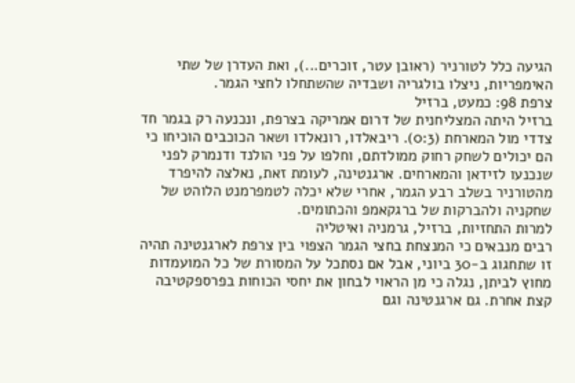הגיעה כלל לטורניר (ראובן עטר, זוכרים...), ואת העדרן של שתי האימפריות, ניצלו בולגריה ושבדיה שהשתחלו לחצי הגמר.
צרפת 98: כמעט, ברזיל
ברזיל היתה המצליחנית של דרום אמריקה בצרפת, ונכנעה רק בגמר חד צדדי מול המארחת (0:3). ריבאלדו, רונאלדו ושאר הכוכבים הוכיחו כי הם יכולים לשחק רחוק ממולדתם, וחלפו על פני הולנד ודנמרק לפני שנכנעו לזידאן והמארחים. ארגנטינה, לעומת זאת, נאלצה להיפרד מהטורניר בשלב רבע הגמר, אחרי שלא יכלה לטמפרמנט הלוהט של שחקניה ולהברקות של ברגקאמפ והכתומים.
למרות התחזיות, ברזיל, גרמניה ואיטליה
רבים מנבאים כי המנצחת בחצי הגמר הצפוי בין צרפת לארגנטינה תהיה זו שתחגוג ב-30 ביוני, אבל אם נסתכל על המסורת של כל המועמדות מחוץ לביתן, נגלה כי מן הראוי לבחון את יחסי הכוחות בפרספקטיבה קצת אחרת. גם ארגנטינה וגם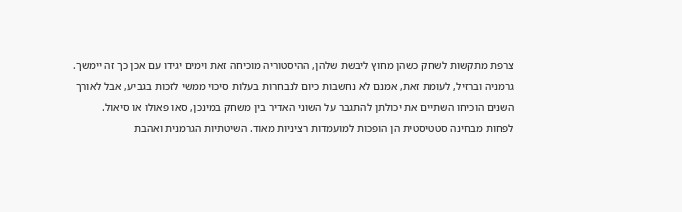צרפת מתקשות לשחק כשהן מחוץ ליבשת שלהן, ההיסטוריה מוכיחה זאת וימים יגידו עם אכן כך זה יימשך.
גרמניה וברזיל, לעומת זאת, אמנם לא נחשבות כיום לנבחרות בעלות סיכוי ממשי לזכות בגביע, אבל לאורך השנים הוכיחו השתיים את יכולתן להתגבר על השוני האדיר בין משחק במינכן, סאו פאולו או סיאול.
לפחות מבחינה סטטיסטית הן הופכות למועמדות רציניות מאוד. השיטתיות הגרמנית ואהבת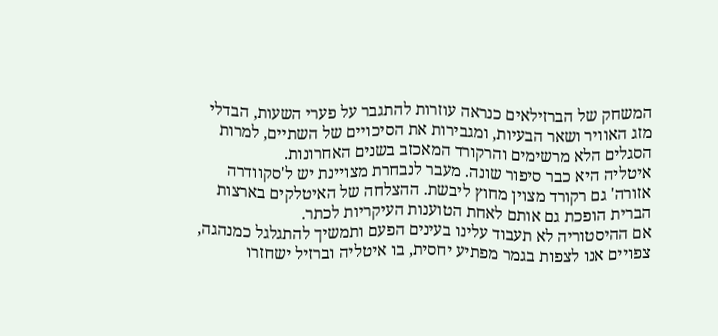המשחק של הברזילאים כנראה עוזרות להתגבר על פערי השעות, הבדלי מזג האוויר ושאר הבעיות, ומגבירות את הסיכויים של השתיים, למרות הסגלים הלא מרשימים והרקורד המאכזב בשנים האחרונות.
איטליה היא כבר סיפור שונה. מעבר לנבחרת מצויינת יש ל'סקוודרה אזורה' גם רקורד מצוין מחוץ ליבשת. ההצלחה של האיטלקים בארצות הברית הופכת גם אותם לאחת הטוענות העיקריות לכתר.
אם ההיסטוריה לא תעבוד עלינו בעינים הפעם ותמשיך להתגלגל כמנהגה, צפויים אנו לצפות בגמר מפתיע יחסית, בו איטליה וברזיל ישחזרו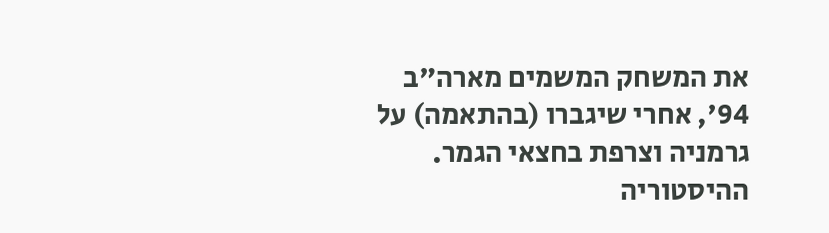את המשחק המשמים מארה"ב 94', אחרי שיגברו (בהתאמה) על גרמניה וצרפת בחצאי הגמר.
ההיסטוריה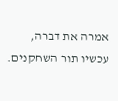אמרה את דברה, עכשיו תור השחקנים.